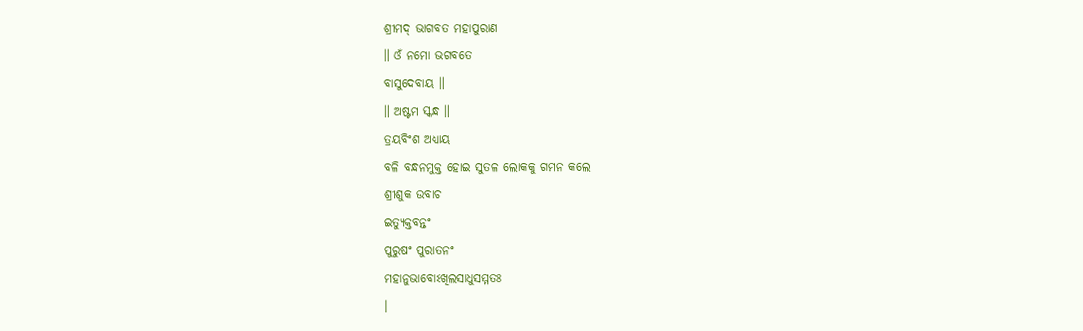ଶ୍ରୀମଦ୍ ଭାଗବତ ମହାପୁରାଣ
॥ ଓଁ ନମୋ ଭଗବତେ
ବାସୁଦେବାୟ ॥
॥ ଅଷ୍ଟମ ସ୍କନ୍ଧ ॥
ତ୍ରୟବିଂଶ ଅଧ୍ୟାୟ
ବଳି ବନ୍ଧନମୁକ୍ତ ହୋଇ ସୁତଳ ଲୋକକୁ ଗମନ କଲେ
ଶ୍ରୀଶୁକ ଉବାଚ
ଇତ୍ୟୁକ୍ତବନ୍ତଂ
ପୁରୁଷଂ ପୁରାତନଂ
ମହାନୁଭାବୋଽଖିଲସାଧୁସମ୍ମତଃ
।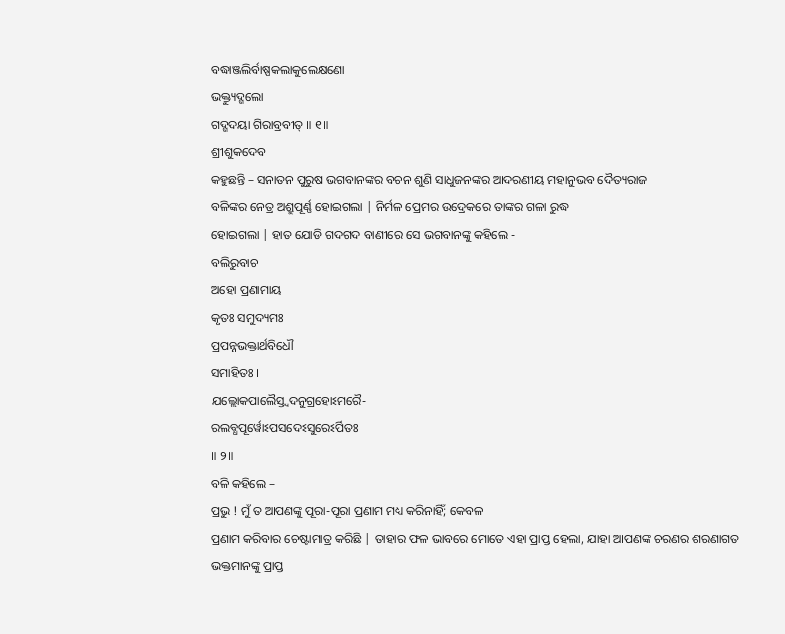ବଦ୍ଧାଞ୍ଜଲିର୍ବାଷ୍ପକଲାକୁଲେକ୍ଷଣୋ
ଭକ୍ତ୍ୟୁଦ୍ଗଲୋ
ଗଦ୍ଗଦୟା ଗିରାବ୍ରବୀତ୍ ॥ ୧॥
ଶ୍ରୀଶୁକଦେବ
କହୁଛନ୍ତି – ସନାତନ ପୁରୁଷ ଭଗବାନଙ୍କର ବଚନ ଶୁଣି ସାଧୁଜନଙ୍କର ଆଦରଣୀୟ ମହାନୁଭବ ଦୈତ୍ୟରାଜ
ବଳିଙ୍କର ନେତ୍ର ଅଶ୍ରୁପୂର୍ଣ୍ଣ ହୋଇଗଲା | ନିର୍ମଳ ପ୍ରେମର ଉଦ୍ରେକରେ ତାଙ୍କର ଗଳା ରୁଦ୍ଧ
ହୋଇଗଲା | ହାତ ଯୋଡି ଗଦଗଦ ବାଣୀରେ ସେ ଭଗବାନଙ୍କୁ କହିଲେ -
ବଲିରୁବାଚ
ଅହୋ ପ୍ରଣାମାୟ
କୃତଃ ସମୁଦ୍ୟମଃ
ପ୍ରପନ୍ନଭକ୍ତାର୍ଥବିଧୌ
ସମାହିତଃ ।
ଯଲ୍ଲୋକପାଲୈସ୍ତ୍ୱଦନୁଗ୍ରହୋଽମରୈ-
ରଲବ୍ଧପୂର୍ୱୋଽପସଦେଽସୁରେଽର୍ପିତଃ
॥ ୨॥
ବଳି କହିଲେ –
ପ୍ରଭୁ ! ମୁଁ ତ ଆପଣଙ୍କୁ ପୂରା-ପୂରା ପ୍ରଣାମ ମଧ୍ୟ କରିନାହିଁ; କେବଳ
ପ୍ରଣାମ କରିବାର ଚେଷ୍ଟାମାତ୍ର କରିଛି | ତାହାର ଫଳ ଭାବରେ ମୋତେ ଏହା ପ୍ରାପ୍ତ ହେଲା, ଯାହା ଆପଣଙ୍କ ଚରଣର ଶରଣାଗତ ଭକ୍ତମାନଙ୍କୁ ପ୍ରାପ୍ତ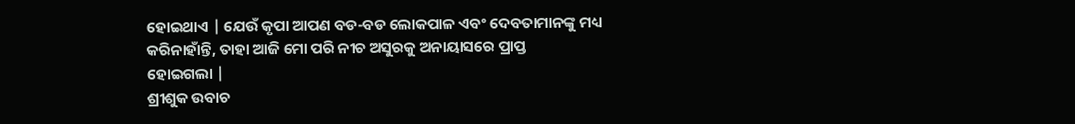ହୋଇଥାଏ | ଯେଉଁ କୃପା ଆପଣ ବଡ-ବଡ ଲୋକପାଳ ଏବଂ ଦେବତାମାନଙ୍କୁ ମଧ୍ୟ କରିନାହାଁନ୍ତି, ତାହା ଆଜି ମୋ ପରି ନୀଚ ଅସୁରକୁ ଅନାୟାସରେ ପ୍ରାପ୍ତ
ହୋଇଗଲା |
ଶ୍ରୀଶୁକ ଉବାଚ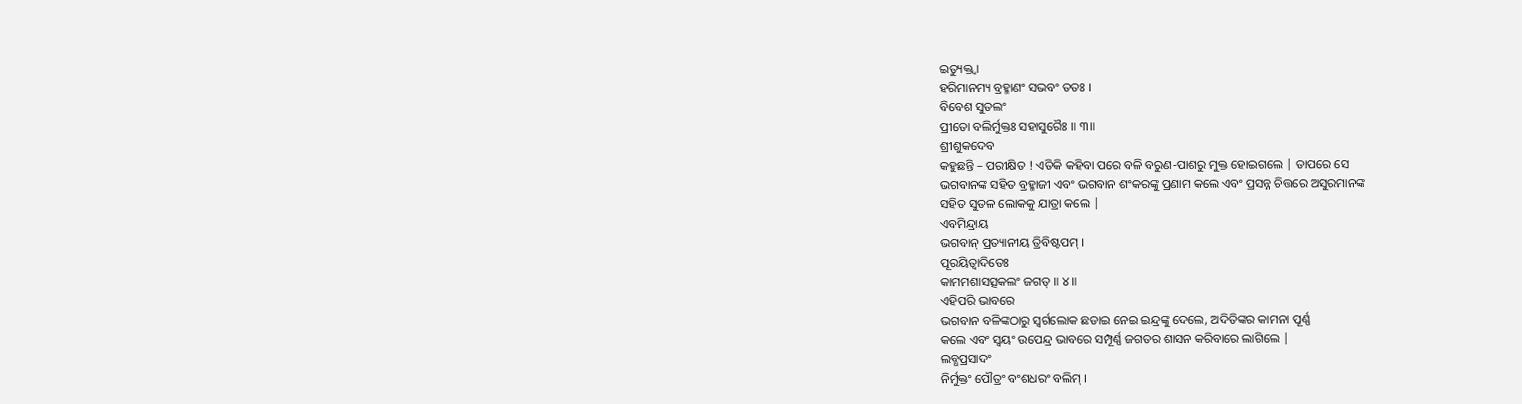ଇତ୍ୟୁକ୍ତ୍ୱା
ହରିମାନମ୍ୟ ବ୍ରହ୍ମାଣଂ ସଭବଂ ତତଃ ।
ବିବେଶ ସୁତଲଂ
ପ୍ରୀତୋ ବଲିର୍ମୁକ୍ତଃ ସହାସୁରୈଃ ॥ ୩॥
ଶ୍ରୀଶୁକଦେବ
କହୁଛନ୍ତି – ପରୀକ୍ଷିତ ! ଏତିକି କହିବା ପରେ ବଳି ବରୁଣ-ପାଶରୁ ମୁକ୍ତ ହୋଇଗଲେ | ତାପରେ ସେ
ଭଗବାନଙ୍କ ସହିତ ବ୍ରହ୍ମାଜୀ ଏବଂ ଭଗବାନ ଶଂକରଙ୍କୁ ପ୍ରଣାମ କଲେ ଏବଂ ପ୍ରସନ୍ନ ଚିତ୍ତରେ ଅସୁରମାନଙ୍କ
ସହିତ ସୁତଳ ଲୋକକୁ ଯାତ୍ରା କଲେ |
ଏବମିନ୍ଦ୍ରାୟ
ଭଗବାନ୍ ପ୍ରତ୍ୟାନୀୟ ତ୍ରିବିଷ୍ଟପମ୍ ।
ପୂରୟିତ୍ୱାଦିତେଃ
କାମମଶାସତ୍ସକଲଂ ଜଗତ୍ ॥ ୪॥
ଏହିପରି ଭାବରେ
ଭଗବାନ ବଳିଙ୍କଠାରୁ ସ୍ବର୍ଗଲୋକ ଛଡାଇ ନେଇ ଇନ୍ଦ୍ରଙ୍କୁ ଦେଲେ, ଅଦିତିଙ୍କର କାମନା ପୂର୍ଣ୍ଣ
କଲେ ଏବଂ ସ୍ବୟଂ ଉପେନ୍ଦ୍ର ଭାବରେ ସମ୍ପୂର୍ଣ୍ଣ ଜଗତର ଶାସନ କରିବାରେ ଲାଗିଲେ |
ଲବ୍ଧପ୍ରସାଦଂ
ନିର୍ମୁକ୍ତଂ ପୌତ୍ରଂ ବଂଶଧରଂ ବଲିମ୍ ।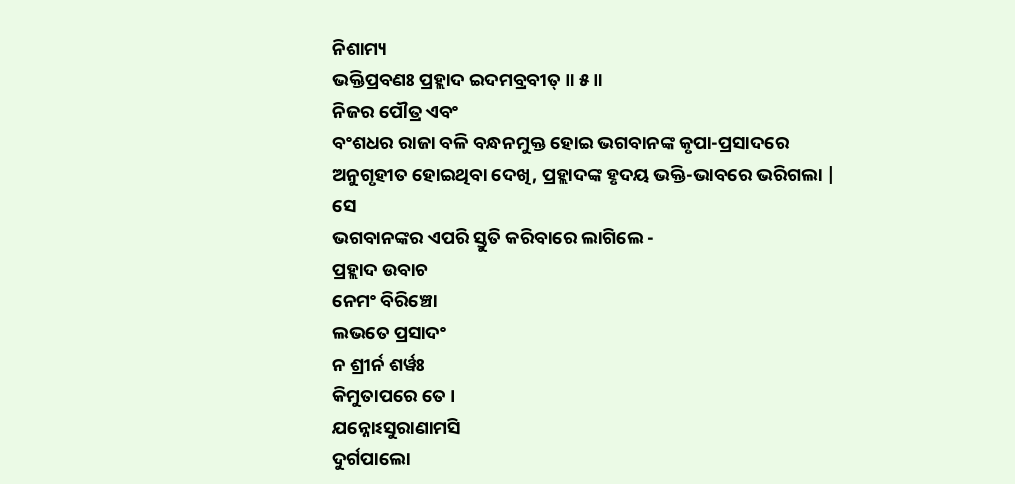ନିଶାମ୍ୟ
ଭକ୍ତିପ୍ରବଣଃ ପ୍ରହ୍ଲାଦ ଇଦମବ୍ରବୀତ୍ ॥ ୫॥
ନିଜର ପୌତ୍ର ଏବଂ
ବଂଶଧର ରାଜା ବଳି ବନ୍ଧନମୁକ୍ତ ହୋଇ ଭଗବାନଙ୍କ କୃପା-ପ୍ରସାଦରେ ଅନୁଗୃହୀତ ହୋଇଥିବା ଦେଖି, ପ୍ରହ୍ଲାଦଙ୍କ ହୃଦୟ ଭକ୍ତି-ଭାବରେ ଭରିଗଲା | ସେ
ଭଗବାନଙ୍କର ଏପରି ସ୍ତୁତି କରିବାରେ ଲାଗିଲେ -
ପ୍ରହ୍ଲାଦ ଉବାଚ
ନେମଂ ବିରିଞ୍ଚୋ
ଲଭତେ ପ୍ରସାଦଂ
ନ ଶ୍ରୀର୍ନ ଶର୍ୱଃ
କିମୁତାପରେ ତେ ।
ଯନ୍ନୋଽସୁରାଣାମସି
ଦୁର୍ଗପାଲୋ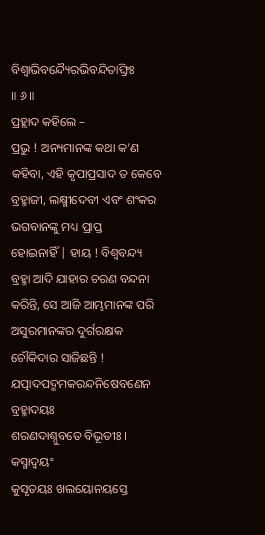ବିଶ୍ୱାଭିବନ୍ଦ୍ୟୈରଭିବନ୍ଦିତାଙ୍ଘ୍ରିଃ
॥ ୬॥
ପ୍ରହ୍ଲାଦ କହିଲେ –
ପ୍ରଭୁ ! ଅନ୍ୟମାନଙ୍କ କଥା କ’ଣ କହିବା, ଏହି କୃପାପ୍ରସାଦ ତ କେବେ ବ୍ରହ୍ମାଜୀ, ଲକ୍ଷ୍ମୀଦେବୀ ଏବଂ ଶଂକର ଭଗବାନଙ୍କୁ ମଧ୍ୟ ପ୍ରାପ୍ତ
ହୋଇନାହିଁ | ହାୟ ! ବିଶ୍ବବନ୍ଦ୍ୟ ବ୍ରହ୍ମା ଆଦି ଯାହାର ଚରଣ ବନ୍ଦନା କରିନ୍ତି, ସେ ଆଜି ଆମ୍ଭମାନଙ୍କ ପରି ଅସୁରମାନଙ୍କର ଦୁର୍ଗରକ୍ଷକ
ଚୌକିଦାର ସାଜିଛନ୍ତି !
ଯତ୍ପାଦପଦ୍ମମକରନ୍ଦନିଷେବଣେନ
ବ୍ରହ୍ମାଦୟଃ
ଶରଣଦାଶ୍ନୁବତେ ବିଭୂତୀଃ ।
କସ୍ମାଦ୍ୱୟଂ
କୁସୃତୟଃ ଖଲୟୋନୟସ୍ତେ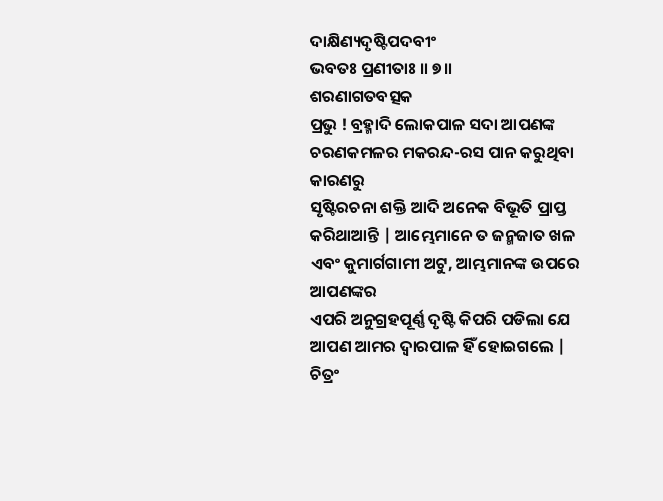ଦାକ୍ଷିଣ୍ୟଦୃଷ୍ଟିପଦବୀଂ
ଭବତଃ ପ୍ରଣୀତାଃ ॥ ୭॥
ଶରଣାଗତବତ୍ସକ
ପ୍ରଭୁ ! ବ୍ରହ୍ମାଦି ଲୋକପାଳ ସଦା ଆପଣଙ୍କ ଚରଣକମଳର ମକରନ୍ଦ-ରସ ପାନ କରୁଥିବା କାରଣରୁ
ସୃଷ୍ଟିରଚନା ଶକ୍ତି ଆଦି ଅନେକ ବିଭୂତି ପ୍ରାପ୍ତ କରିଥାଆନ୍ତି | ଆମ୍ଭେମାନେ ତ ଜନ୍ମଜାତ ଖଳ
ଏବଂ କୁମାର୍ଗଗାମୀ ଅଟୁ, ଆମ୍ଭମାନଙ୍କ ଉପରେ ଆପଣଙ୍କର
ଏପରି ଅନୁଗ୍ରହପୂର୍ଣ୍ଣ ଦୃଷ୍ଟି କିପରି ପଡିଲା ଯେ ଆପଣ ଆମର ଦ୍ବାରପାଳ ହିଁ ହୋଇଗଲେ |
ଚିତ୍ରଂ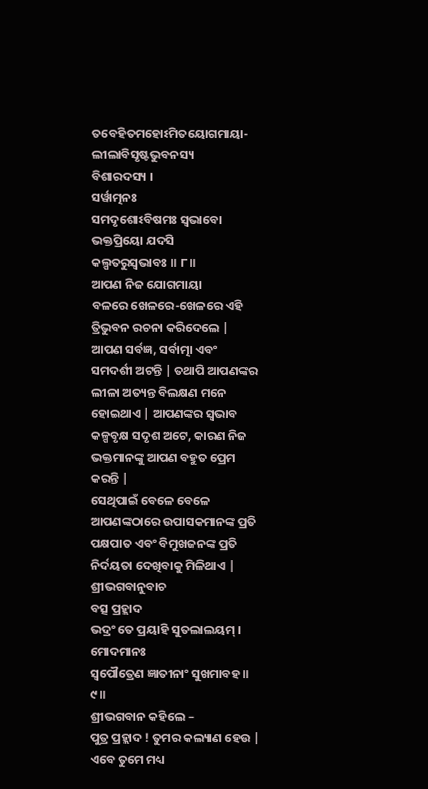ତବେହିତମହୋଽମିତୟୋଗମାୟା-
ଲୀଲାବିସୃଷ୍ଟଭୁବନସ୍ୟ
ବିଶାରଦସ୍ୟ ।
ସର୍ୱାତ୍ମନଃ
ସମଦୃଶୋଽବିଷମଃ ସ୍ୱଭାବୋ
ଭକ୍ତପ୍ରିୟୋ ଯଦସି
କଲ୍ପତରୁସ୍ୱଭାବଃ ॥ ୮॥
ଆପଣ ନିଜ ଯୋଗମାୟା
ବଳରେ ଖେଳରେ-ଖେଳରେ ଏହି ତ୍ରିଭୁବନ ରଚନା କରିଦେଲେ | ଆପଣ ସର୍ବଜ୍ଞ, ସର୍ବାତ୍ମା ଏବଂ ସମଦର୍ଶୀ ଅଟନ୍ତି | ତଥାପି ଆପଣଙ୍କର
ଲୀଳା ଅତ୍ୟନ୍ତ ବିଲକ୍ଷଣ ମନେ ହୋଇଥାଏ | ଆପଣଙ୍କର ସ୍ବଭାବ କଳ୍ପବୃକ୍ଷ ସଦୃଶ ଅଟେ, କାରଣ ନିଜ ଭକ୍ତମାନଙ୍କୁ ଆପଣ ବହୁତ ପ୍ରେମ କରନ୍ତି |
ସେଥିପାଇଁ ବେଳେ ବେଳେ ଆପଣଙ୍କଠାରେ ଉପାସକମାନଙ୍କ ପ୍ରତି ପକ୍ଷପାତ ଏବଂ ବିମୁଖଜନଙ୍କ ପ୍ରତି
ନିର୍ଦୟତା ଦେଖିବାକୁ ମିଳିଥାଏ |
ଶ୍ରୀଭଗବାନୁବାଚ
ବତ୍ସ ପ୍ରହ୍ଲାଦ
ଭଦ୍ରଂ ତେ ପ୍ରୟାହି ସୁତଲାଲୟମ୍ ।
ମୋଦମାନଃ
ସ୍ୱପୌତ୍ରେଣ ଜ୍ଞାତୀନାଂ ସୁଖମାବହ ॥ ୯॥
ଶ୍ରୀଭଗବାନ କହିଲେ –
ପୁତ୍ର ପ୍ରହ୍ଲାଦ ! ତୁମର କଲ୍ୟାଣ ହେଉ | ଏବେ ତୁମେ ମଧ୍ୟ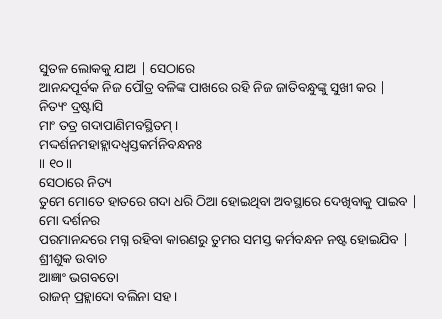ସୁତଳ ଲୋକକୁ ଯାଅ | ସେଠାରେ
ଆନନ୍ଦପୂର୍ବକ ନିଜ ପୌତ୍ର ବଳିଙ୍କ ପାଖରେ ରହି ନିଜ ଜାତିବନ୍ଧୁଙ୍କୁ ସୁଖୀ କର |
ନିତ୍ୟଂ ଦ୍ରଷ୍ଟାସି
ମାଂ ତତ୍ର ଗଦାପାଣିମବସ୍ଥିତମ୍ ।
ମଦ୍ଦର୍ଶନମହାହ୍ଲାଦଧ୍ୱସ୍ତକର୍ମନିବନ୍ଧନଃ
॥ ୧୦॥
ସେଠାରେ ନିତ୍ୟ
ତୁମେ ମୋତେ ହାତରେ ଗଦା ଧରି ଠିଆ ହୋଇଥିବା ଅବସ୍ଥାରେ ଦେଖିବାକୁ ପାଇବ | ମୋ ଦର୍ଶନର
ପରମାନନ୍ଦରେ ମଗ୍ନ ରହିବା କାରଣରୁ ତୁମର ସମସ୍ତ କର୍ମବନ୍ଧନ ନଷ୍ଟ ହୋଇଯିବ |
ଶ୍ରୀଶୁକ ଉବାଚ
ଆଜ୍ଞାଂ ଭଗବତୋ
ରାଜନ୍ ପ୍ରହ୍ଲାଦୋ ବଲିନା ସହ ।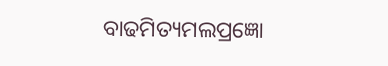ବାଢମିତ୍ୟମଲପ୍ରଜ୍ଞୋ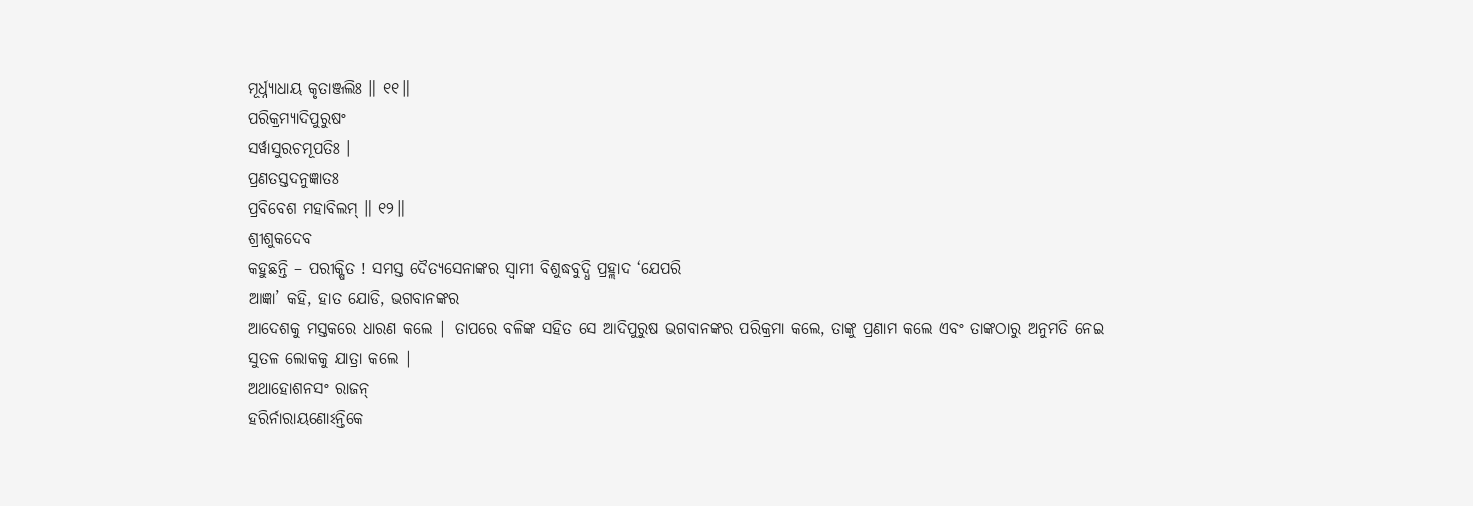ମୂର୍ଧ୍ନ୍ୟାଧାୟ କୃତାଞ୍ଜଲିଃ ॥ ୧୧॥
ପରିକ୍ରମ୍ୟାଦିପୁରୁଷଂ
ସର୍ୱାସୁରଚମୂପତିଃ ।
ପ୍ରଣତସ୍ତଦନୁଜ୍ଞାତଃ
ପ୍ରବିବେଶ ମହାବିଲମ୍ ॥ ୧୨॥
ଶ୍ରୀଶୁକଦେବ
କହୁଛନ୍ତି – ପରୀକ୍ଷିତ ! ସମସ୍ତ ଦୈତ୍ୟସେନାଙ୍କର ସ୍ବାମୀ ବିଶୁଦ୍ଧବୁଦ୍ଧି ପ୍ରହ୍ଲାଦ ‘ଯେପରି
ଆଜ୍ଞା’ କହି, ହାତ ଯୋଡି, ଭଗବାନଙ୍କର
ଆଦେଶକୁ ମସ୍ତକରେ ଧାରଣ କଲେ | ତାପରେ ବଳିଙ୍କ ସହିତ ସେ ଆଦିପୁରୁଷ ଭଗବାନଙ୍କର ପରିକ୍ରମା କଲେ, ତାଙ୍କୁ ପ୍ରଣାମ କଲେ ଏବଂ ତାଙ୍କଠାରୁ ଅନୁମତି ନେଇ
ସୁତଳ ଲୋକକୁ ଯାତ୍ରା କଲେ |
ଅଥାହୋଶନସଂ ରାଜନ୍
ହରିର୍ନାରାୟଣୋଽନ୍ତିକେ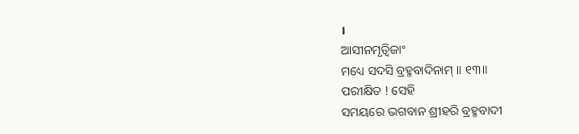।
ଆସୀନମୃତ୍ୱିଜାଂ
ମଧ୍ୟେ ସଦସି ବ୍ରହ୍ମବାଦିନାମ୍ ॥ ୧୩॥
ପରୀକ୍ଷିତ ! ସେହି
ସମୟରେ ଭଗବାନ ଶ୍ରୀହରି ବ୍ରହ୍ମବାଦୀ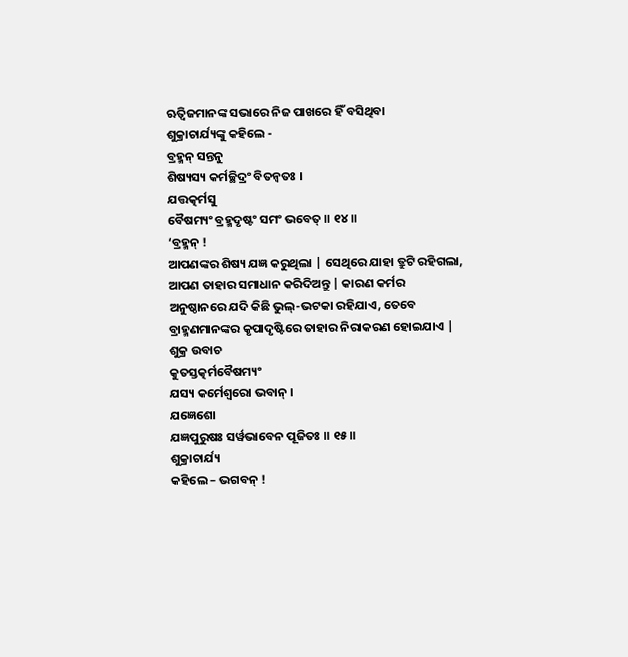ଋତ୍ବିଜମାନଙ୍କ ସଭାରେ ନିଜ ପାଖରେ ହିଁ ବସିଥିବା
ଶୁକ୍ରାଚାର୍ଯ୍ୟଙ୍କୁ କହିଲେ -
ବ୍ରହ୍ମନ୍ ସନ୍ତନୁ
ଶିଷ୍ୟସ୍ୟ କର୍ମଚ୍ଛିଦ୍ରଂ ବିତନ୍ୱତଃ ।
ଯତ୍ତତ୍କର୍ମସୁ
ବୈଷମ୍ୟଂ ବ୍ରହ୍ମଦୃଷ୍ଟଂ ସମଂ ଭବେତ୍ ॥ ୧୪॥
‘ବ୍ରହ୍ମନ୍ !
ଆପଣଙ୍କର ଶିଷ୍ୟ ଯଜ୍ଞ କରୁଥିଲା | ସେଥିରେ ଯାହା ତ୍ରୁଟି ରହିଗଲା, ଆପଣ ତାହାର ସମାଧାନ କରିଦିଅନ୍ତୁ | କାରଣ କର୍ମର
ଅନୁଷ୍ଠାନରେ ଯଦି କିଛି ଭୁଲ୍-ଭଟକା ରହିଯାଏ, ତେବେ
ବ୍ରାହ୍ମଣମାନଙ୍କର କୃପାଦୃଷ୍ଟିରେ ତାହାର ନିରାକରଣ ହୋଇଯାଏ |
ଶୁକ୍ର ଉବାଚ
କୁତସ୍ତତ୍କର୍ମବୈଷମ୍ୟଂ
ଯସ୍ୟ କର୍ମେଶ୍ୱରୋ ଭବାନ୍ ।
ଯଜ୍ଞେଶୋ
ଯଜ୍ଞପୁରୁଷଃ ସର୍ୱଭାବେନ ପୂଜିତଃ ॥ ୧୫॥
ଶୁକ୍ରାଚାର୍ଯ୍ୟ
କହିଲେ – ଭଗବନ୍ !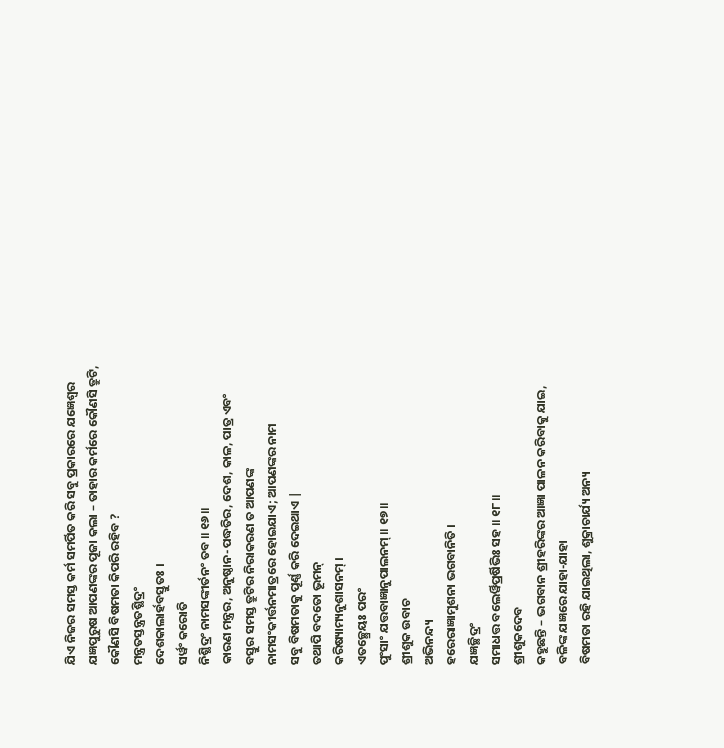ଯିଏ ନିଜର ସମସ୍ତ କର୍ମ ସମର୍ପିତ କରି ସବୁ ପ୍ରକାରରେ ଯଜ୍ଞେଶ୍ବର
ଯଜ୍ଞପୁରୁଷ ଆପଣଙ୍କର ପୂଜା କଲା – ତାହାର କର୍ମରେ କୌଣସି ତ୍ରୁଟି, କୌଣସି ବିଷମତା କିପରି ରହିବ ?
ମନ୍ତ୍ରତସ୍ତନ୍ତ୍ରତଶ୍ଛିଦ୍ରଂ
ଦେଶକାଲାର୍ହବସ୍ତୁତଃ ।
ସର୍ୱଂ କରୋତି
ନିଶ୍ଛିଦ୍ରଂ ନାମସଙ୍କୀର୍ତନଂ ତବ ॥ ୧୬॥
କାରଣ ମନ୍ତ୍ରର, ଅନୁଷ୍ଠାନ-ପଦ୍ଧତିର, ଦେଶ, କାଳ, ପାତ୍ର ଏବଂ
ବସ୍ତୁର ସମସ୍ତ ତ୍ରୁଟିର ନିରାକରଣ ତ ଆପଣଙ୍କ ନାମସଂକୀର୍ତ୍ତନମାତ୍ରରେ ହୋଇଯାଏ; ଆପଣଙ୍କର ନାମ
ସବୁ ବିଷମତାକୁ ପୂର୍ଣ୍ଣ କରି ଦେଇଥାଏ |
ତଥାପି ବଦତୋ ଭୂମନ୍
କରିଷ୍ୟାମ୍ୟନୁଶାସନମ୍ ।
ଏତଚ୍ଛ୍ରେୟଃ ପରଂ
ପୁଂସାଂ ଯତ୍ତବାଜ୍ଞାନୁପାଲନମ୍ ॥ ୧୭॥
ଶ୍ରୀଶୁକ ଉବାଚ
ଅଭିନନ୍ଦ୍ୟ
ହରେରାଜ୍ଞାମୁଶନା ଭଗବାନିତି ।
ଯଜ୍ଞଚ୍ଛିଦ୍ରଂ
ସମାଧତ୍ତ ବଲେର୍ୱିପ୍ରର୍ଷିଭିଃ ସହ ॥ ୧୮॥
ଶ୍ରୀଶୁକଦେବ
କହୁଛନ୍ତି – ଭଗବାନ ଶ୍ରୀହରିଙ୍କର ଆଜ୍ଞା ପାଳନ କରିବାକୁ ଯାଇ, ବଳିଙ୍କ ଯଜ୍ଞରେ ଯାହା-ଯାହା
ବିଷମତା ରହି ଯାଇଥିଲା, ଶୁକ୍ରାଚାର୍ଯ୍ୟ ଅନ୍ୟ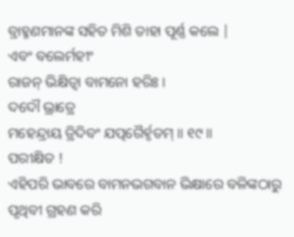ବ୍ରାହ୍ମଣମାନଙ୍କ ସହିତ ମିଶି ତାହା ପୂର୍ଣ୍ଣ କଲେ |
ଏବଂ ବଲେର୍ମହୀଂ
ରାଜନ୍ ଭିକ୍ଷିତ୍ୱା ବାମନୋ ହରିଃ ।
ଦଦୌ ଭ୍ରାତ୍ରେ
ମହେନ୍ଦ୍ରାୟ ତ୍ରିଦିବଂ ଯତ୍ପରୈର୍ହୃତମ୍ ॥ ୧୯॥
ପରୀକ୍ଷିତ !
ଏହିପରି ଭାବରେ ବାମନଭଗବାନ ଭିକ୍ଷାରେ ବଳିଙ୍କଠାରୁ ପୃଥିବୀ ଗ୍ରହଣ କରି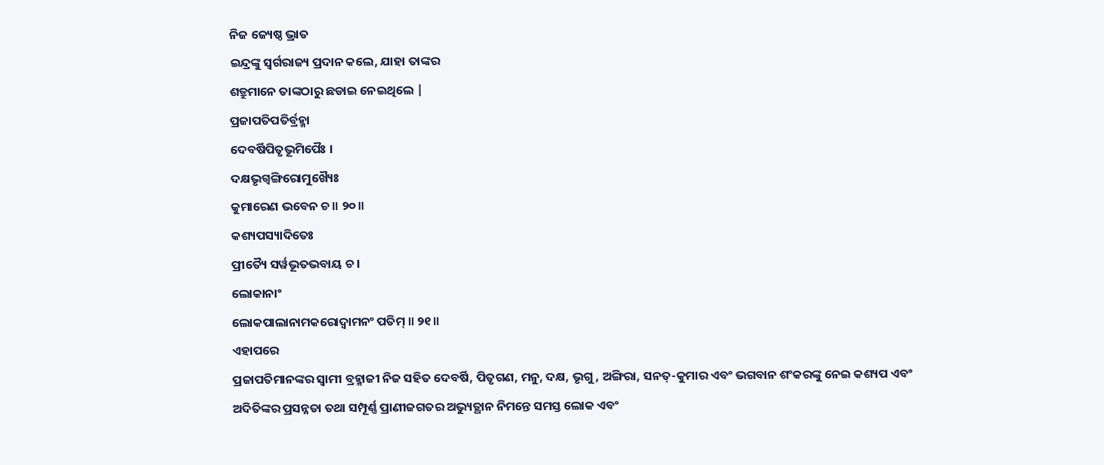ନିଜ ଜ୍ୟେଷ୍ଠ ଭ୍ରାତ
ଇନ୍ଦ୍ରଙ୍କୁ ସ୍ବର୍ଗରାଜ୍ୟ ପ୍ରଦାନ କଲେ, ଯାହା ତାଙ୍କର
ଶତ୍ରୁମାନେ ତାଙ୍କଠାରୁ ଛଡାଇ ନେଇଥିଲେ |
ପ୍ରଜାପତିପତିର୍ବ୍ରହ୍ମା
ଦେବର୍ଷିପିତୃଭୂମିପୈଃ ।
ଦକ୍ଷଭୃଗ୍ୱଙ୍ଗିରୋମୁଖ୍ୟୈଃ
କୁମାରେଣ ଭବେନ ଚ ॥ ୨୦॥
କଶ୍ୟପସ୍ୟାଦିତେଃ
ପ୍ରୀତ୍ୟୈ ସର୍ୱଭୂତଭବାୟ ଚ ।
ଲୋକାନାଂ
ଲୋକପାଲାନାମକରୋଦ୍ୱାମନଂ ପତିମ୍ ॥ ୨୧॥
ଏହାପରେ
ପ୍ରଜାପତିମାନଙ୍କର ସ୍ବାମୀ ବ୍ରହ୍ମାଜୀ ନିଜ ସହିତ ଦେବର୍ଷି, ପିତୃଗଣ, ମନୁ, ଦକ୍ଷ, ଭୃଗୁ, ଅଙ୍ଗିରା, ସନତ୍-କୁମାର ଏବଂ ଭଗବାନ ଶଂକରଙ୍କୁ ନେଇ କଶ୍ୟପ ଏବଂ
ଅଦିତିଙ୍କର ପ୍ରସନ୍ନତା ତଥା ସମ୍ପୂର୍ଣ୍ଣ ପ୍ରାଣୀଜଗତର ଅଭ୍ୟୁତ୍ଥାନ ନିମନ୍ତେ ସମସ୍ତ ଲୋକ ଏବଂ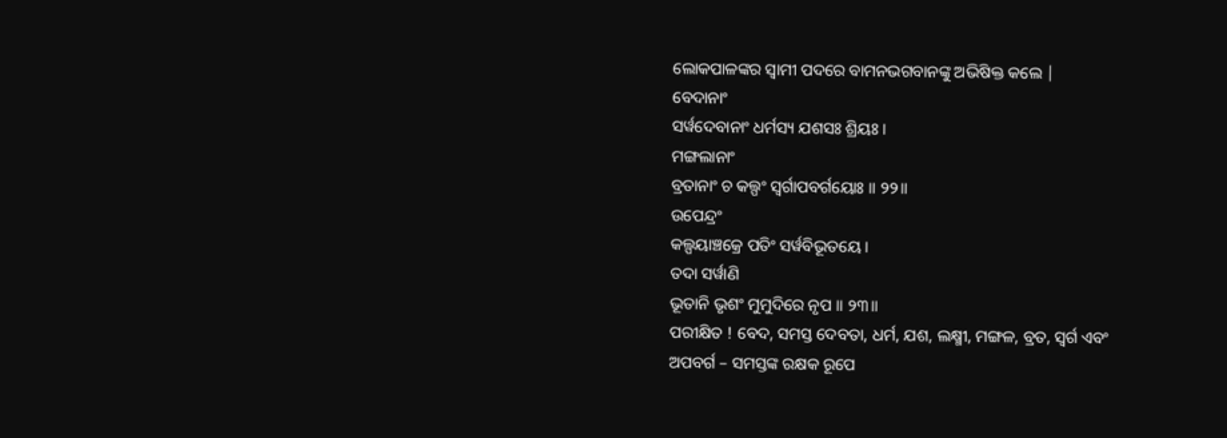ଲୋକପାଳଙ୍କର ସ୍ବାମୀ ପଦରେ ବାମନଭଗବାନଙ୍କୁ ଅଭିଷିକ୍ତ କଲେ |
ବେଦାନାଂ
ସର୍ୱଦେବାନାଂ ଧର୍ମସ୍ୟ ଯଶସଃ ଶ୍ରିୟଃ ।
ମଙ୍ଗଲାନାଂ
ବ୍ରତାନାଂ ଚ କଲ୍ପଂ ସ୍ୱର୍ଗାପବର୍ଗୟୋଃ ॥ ୨୨॥
ଉପେନ୍ଦ୍ରଂ
କଲ୍ପୟାଞ୍ଚକ୍ରେ ପତିଂ ସର୍ୱବିଭୂତୟେ ।
ତଦା ସର୍ୱାଣି
ଭୂତାନି ଭୃଶଂ ମୁମୁଦିରେ ନୃପ ॥ ୨୩॥
ପରୀକ୍ଷିତ ! ବେଦ, ସମସ୍ତ ଦେବତା, ଧର୍ମ, ଯଶ, ଲକ୍ଷ୍ମୀ, ମଙ୍ଗଳ, ବ୍ରତ, ସ୍ବର୍ଗ ଏବଂ
ଅପବର୍ଗ – ସମସ୍ତଙ୍କ ରକ୍ଷକ ରୂପେ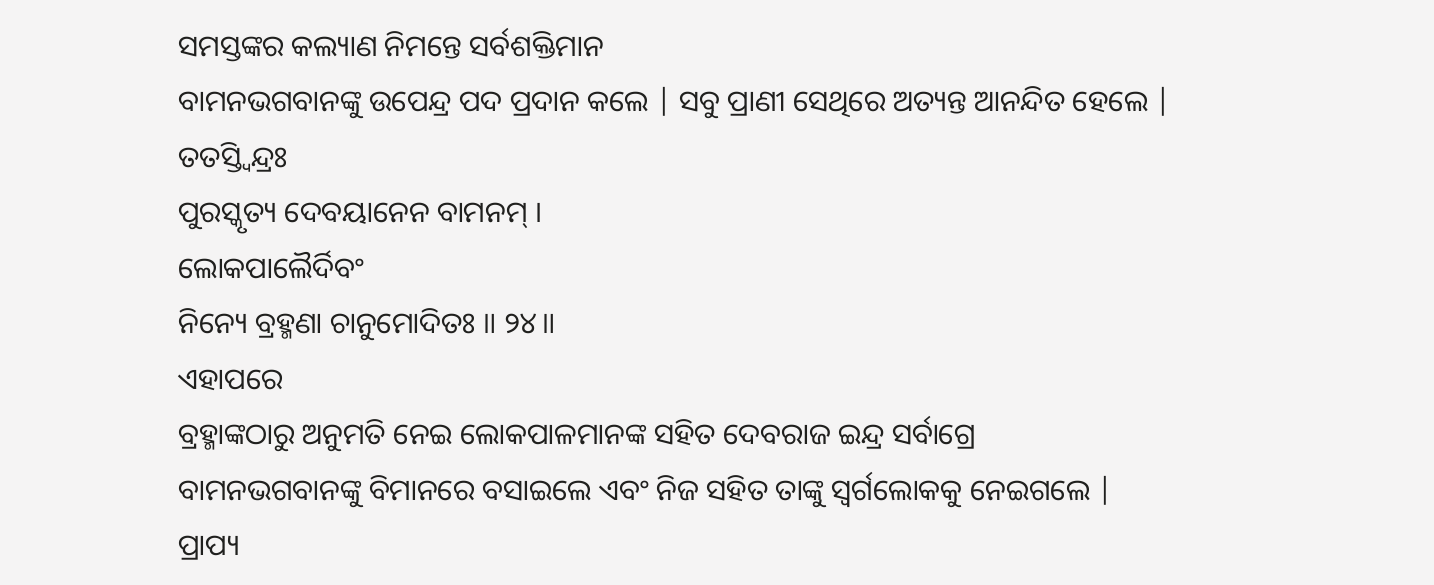ସମସ୍ତଙ୍କର କଲ୍ୟାଣ ନିମନ୍ତେ ସର୍ବଶକ୍ତିମାନ
ବାମନଭଗବାନଙ୍କୁ ଉପେନ୍ଦ୍ର ପଦ ପ୍ରଦାନ କଲେ | ସବୁ ପ୍ରାଣୀ ସେଥିରେ ଅତ୍ୟନ୍ତ ଆନନ୍ଦିତ ହେଲେ |
ତତସ୍ତ୍ୱିନ୍ଦ୍ରଃ
ପୁରସ୍କୃତ୍ୟ ଦେବୟାନେନ ବାମନମ୍ ।
ଲୋକପାଲୈର୍ଦିବଂ
ନିନ୍ୟେ ବ୍ରହ୍ମଣା ଚାନୁମୋଦିତଃ ॥ ୨୪॥
ଏହାପରେ
ବ୍ରହ୍ମାଙ୍କଠାରୁ ଅନୁମତି ନେଇ ଲୋକପାଳମାନଙ୍କ ସହିତ ଦେବରାଜ ଇନ୍ଦ୍ର ସର୍ବାଗ୍ରେ
ବାମନଭଗବାନଙ୍କୁ ବିମାନରେ ବସାଇଲେ ଏବଂ ନିଜ ସହିତ ତାଙ୍କୁ ସ୍ବର୍ଗଲୋକକୁ ନେଇଗଲେ |
ପ୍ରାପ୍ୟ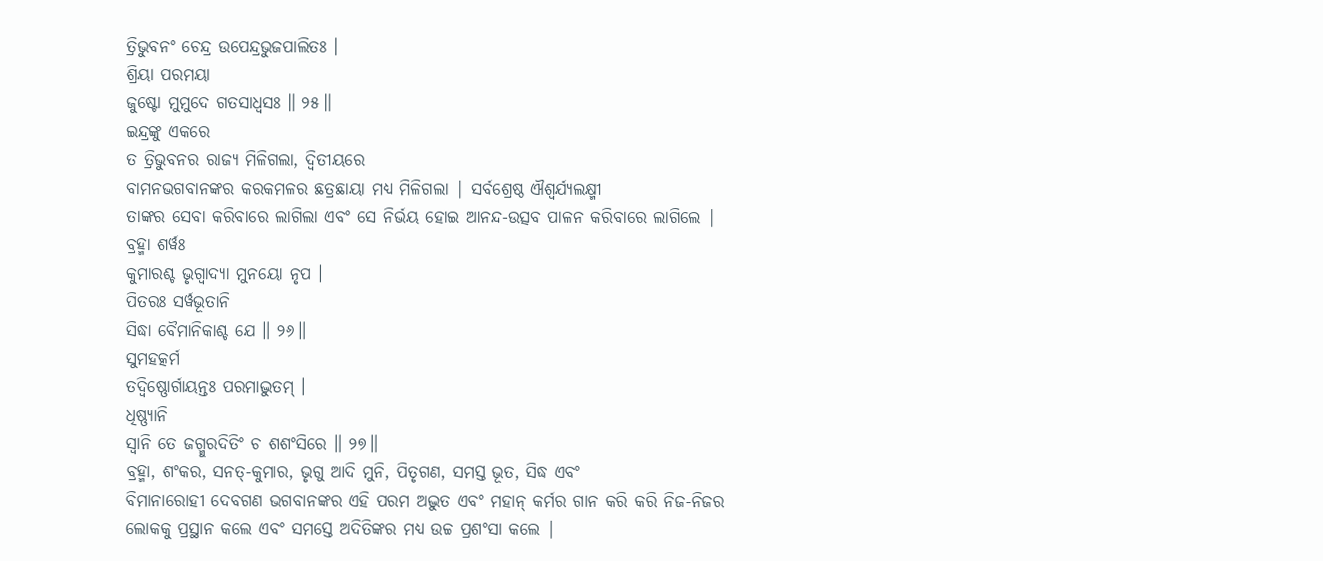ତ୍ରିଭୁବନଂ ଚେନ୍ଦ୍ର ଉପେନ୍ଦ୍ରଭୁଜପାଲିତଃ ।
ଶ୍ରିୟା ପରମୟା
ଜୁଷ୍ଟୋ ମୁମୁଦେ ଗତସାଧ୍ୱସଃ ॥ ୨୫॥
ଇନ୍ଦ୍ରଙ୍କୁ ଏକରେ
ତ ତ୍ରିଭୁବନର ରାଜ୍ୟ ମିଳିଗଲା, ଦ୍ବିତୀୟରେ
ବାମନଭଗବାନଙ୍କର କରକମଳର ଛତ୍ରଛାୟା ମଧ୍ୟ ମିଳିଗଲା | ସର୍ବଶ୍ରେଷ୍ଠ ଐଶ୍ବର୍ଯ୍ୟଲକ୍ଷ୍ମୀ
ତାଙ୍କର ସେବା କରିବାରେ ଲାଗିଲା ଏବଂ ସେ ନିର୍ଭୟ ହୋଇ ଆନନ୍ଦ-ଉତ୍ସବ ପାଳନ କରିବାରେ ଲାଗିଲେ |
ବ୍ରହ୍ମା ଶର୍ୱଃ
କୁମାରଶ୍ଚ ଭୃଗ୍ୱାଦ୍ୟା ମୁନୟୋ ନୃପ ।
ପିତରଃ ସର୍ୱଭୂତାନି
ସିଦ୍ଧା ବୈମାନିକାଶ୍ଚ ଯେ ॥ ୨୬॥
ସୁମହତ୍କର୍ମ
ତଦ୍ୱିଷ୍ଣୋର୍ଗାୟନ୍ତଃ ପରମାଦ୍ଭୁତମ୍ ।
ଧିଷ୍ଣ୍ୟାନି
ସ୍ୱାନି ତେ ଜଗ୍ମୁରଦିତିଂ ଚ ଶଶଂସିରେ ॥ ୨୭॥
ବ୍ରହ୍ମା, ଶଂକର, ସନତ୍-କୁମାର, ଭୃଗୁ ଆଦି ମୁନି, ପିତୃଗଣ, ସମସ୍ତ ଭୂତ, ସିଦ୍ଧ ଏବଂ
ବିମାନାରୋହୀ ଦେବଗଣ ଭଗବାନଙ୍କର ଏହି ପରମ ଅଦ୍ଭୁତ ଏବଂ ମହାନ୍ କର୍ମର ଗାନ କରି କରି ନିଜ-ନିଜର
ଲୋକକୁ ପ୍ରସ୍ଥାନ କଲେ ଏବଂ ସମସ୍ତେ ଅଦିତିଙ୍କର ମଧ୍ୟ ଉଚ୍ଚ ପ୍ରଶଂସା କଲେ |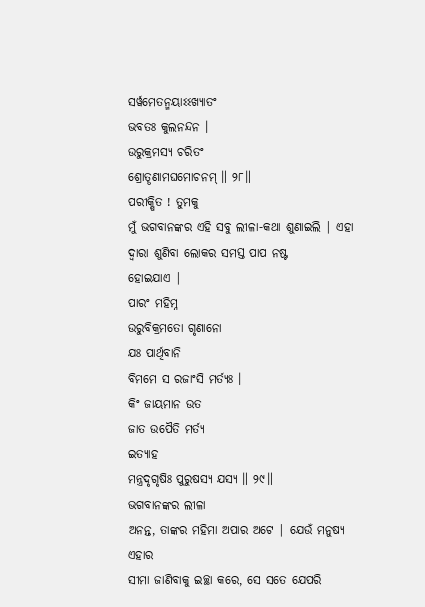ସର୍ୱମେତନ୍ମୟାଽଽଖ୍ୟାତଂ
ଭବତଃ କୁଲନନ୍ଦନ ।
ଉରୁକ୍ରମସ୍ୟ ଚରିତଂ
ଶ୍ରୋତୄଣାମଘମୋଚନମ୍ ॥ ୨୮॥
ପରୀକ୍ଷିତ ! ତୁମକୁ
ମୁଁ ଭଗବାନଙ୍କର ଏହି ସବୁ ଲୀଳା-କଥା ଶୁଣାଇଲି | ଏହା ଦ୍ବାରା ଶୁଣିବା ଲୋକର ସମସ୍ତ ପାପ ନଷ୍ଟ
ହୋଇଯାଏ |
ପାରଂ ମହିମ୍ନ
ଉରୁବିକ୍ରମତୋ ଗୃଣାନୋ
ଯଃ ପାର୍ଥିବାନି
ବିମମେ ସ ରଜାଂସି ମର୍ତ୍ୟଃ ।
କିଂ ଜାୟମାନ ଉତ
ଜାତ ଉପୈତି ମର୍ତ୍ୟ
ଇତ୍ୟାହ
ମନ୍ତ୍ରଦୃଗୃଷିଃ ପୁରୁଷସ୍ୟ ଯସ୍ୟ ॥ ୨୯॥
ଭଗବାନଙ୍କର ଲୀଳା
ଅନନ୍ତ, ତାଙ୍କର ମହିମା ଅପାର ଅଟେ | ଯେଉଁ ମନୁଷ୍ୟ ଏହାର
ସୀମା ଜାଣିବାକୁ ଇଚ୍ଛା କରେ, ସେ ସତେ ଯେପରି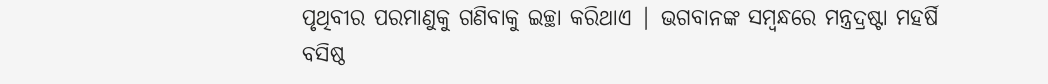ପୃଥିବୀର ପରମାଣୁକୁ ଗଣିବାକୁ ଇଚ୍ଛା କରିଥାଏ | ଭଗବାନଙ୍କ ସମ୍ବନ୍ଧରେ ମନ୍ତ୍ରଦ୍ରଷ୍ଟା ମହର୍ଷି
ବସିଷ୍ଠ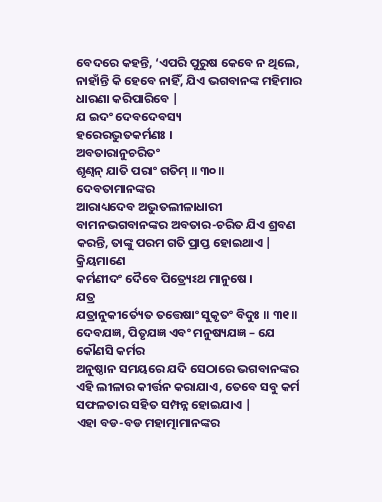ବେଦରେ କହନ୍ତି, ‘ଏପରି ପୁରୁଷ କେବେ ନ ଥିଲେ, ନାହାଁନ୍ତି କି ହେବେ ନାହିଁ, ଯିଏ ଭଗବାନଙ୍କ ମହିମାର ଧାରଣା କରିପାରିବେ |
ଯ ଇଦଂ ଦେବଦେବସ୍ୟ
ହରେରଦ୍ଭୁତକର୍ମଣଃ ।
ଅବତାରାନୁଚରିତଂ
ଶୃଣ୍ୱନ୍ ଯାତି ପରାଂ ଗତିମ୍ ॥ ୩୦॥
ଦେବତାମାନଙ୍କର
ଆରାଧ୍ୟଦେବ ଅଦ୍ଭୁତଲୀଳାଧାରୀ ବାମନଭଗବାନଙ୍କର ଅବତାର-ଚରିତ ଯିଏ ଶ୍ରବଣ କରନ୍ତି, ତାଙ୍କୁ ପରମ ଗତି ପ୍ରାପ୍ତ ହୋଇଥାଏ |
କ୍ରିୟମାଣେ
କର୍ମଣୀଦଂ ଦୈବେ ପିତ୍ର୍ୟେଽଥ ମାନୁଷେ ।
ଯତ୍ର
ଯତ୍ରାନୁକୀର୍ତ୍ୟେତ ତତ୍ତେଷାଂ ସୁକୃତଂ ବିଦୁଃ ॥ ୩୧॥
ଦେବଯଜ୍ଞ, ପିତୃଯଜ୍ଞ ଏବଂ ମନୁଷ୍ୟଯଜ୍ଞ – ଯେ କୌଣସି କର୍ମର
ଅନୁଷ୍ଠାନ ସମୟରେ ଯଦି ସେଠାରେ ଭଗବାନଙ୍କର ଏହି ଲୀଳାର କୀର୍ତ୍ତନ କରାଯାଏ, ତେବେ ସବୁ କର୍ମ ସଫଳତାର ସହିତ ସମ୍ପନ୍ନ ହୋଇଯାଏ |
ଏହା ବଡ-ବଡ ମହାତ୍ମାମାନଙ୍କର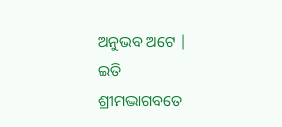ଅନୁଭବ ଅଟେ |
ଇତି
ଶ୍ରୀମଦ୍ଭାଗବତେ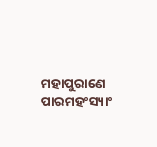ମହାପୁରାଣେ ପାରମହଂସ୍ୟାଂ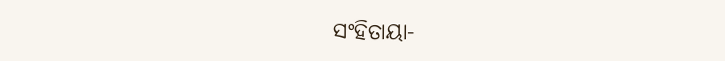ସଂହିତାୟା-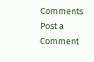Comments
Post a Comment